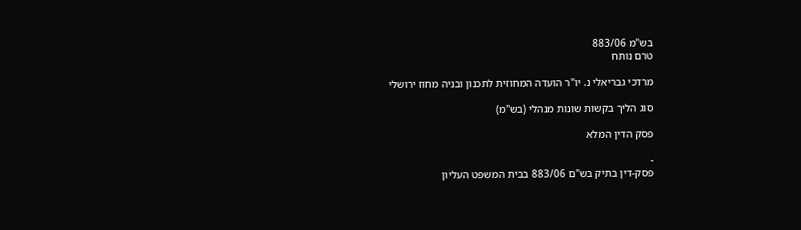בש"מ 883/06
טרם נותח

מרדכי גבריאלי נ. יו"ר הועדה המחוזית לתכנון ובניה מחוז ירושלי

סוג הליך בקשות שונות מנהלי (בש"מ)

פסק הדין המלא

-
פסק-דין בתיק בש"ם 883/06 בבית המשפט העליון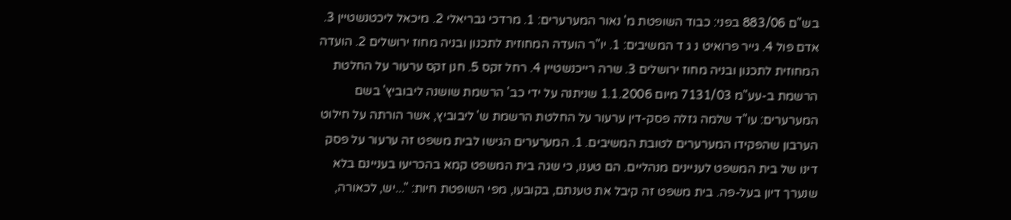בש"ם 883/06 בפני: כבוד השופטת מ' נאור המערערים: 1. מרדכי גבריאלי 2. מיכאל ליכטנשטיין 3. אדם פול 4. גייר פרואיט נ ג ד המשיבים: 1. יו"ר הועדה המחוזית לתכנון ובניה מחוז ירושלים 2. הועדה המחוזית לתכנון ובניה מחוז ירושלים 3. שרה רייכנשטיין 4. רחל זקס 5. חנן זקס ערעור על החלטת הרשמת ב-עע"מ 7131/03 מיום 1.1.2006 שניתנה על ידי כב' הרשמת שושנה ליבוביץ' בשם המערערים: עו"ד שלמה גזלה פסק-דין ערעור על החלטת הרשמת ש' ליבוביץ, אשר הורתה על חילוט הערבון שהפקידו המערערים לטובת המשיבים. 1. המערערים הגישו לבית משפט זה ערעור על פסק דינו של בית המשפט לעניינים מנהליים. הם טענו, כי שגה בית המשפט קמא בהכריעו בעניינם בלא שנערך דיון בעל-פה. בית משפט זה קיבל את טענתם, בקובעו, מפי השופטת חיות: "...יש, לכאורה,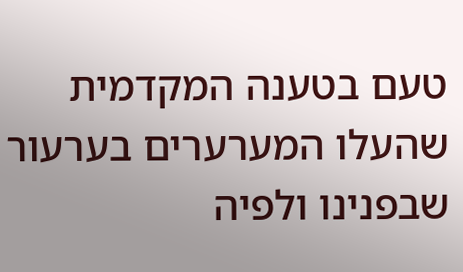טעם בטענה המקדמית שהעלו המערערים בערעור שבפנינו ולפיה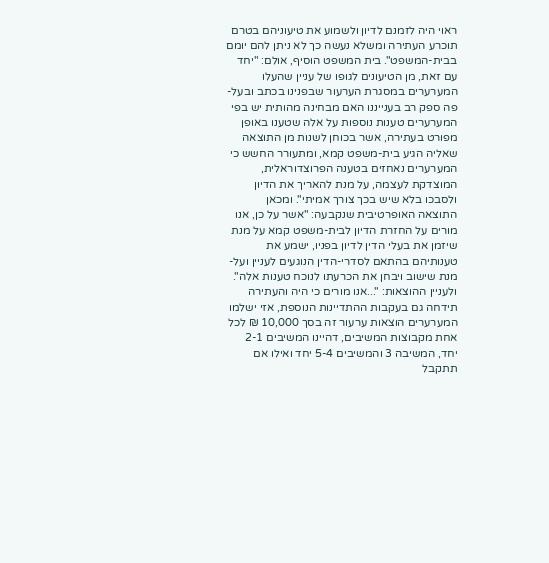ראוי היה לזמנם לדיון ולשמוע את טיעוניהם בטרם תוכרע העתירה ומשלא נעשה כך לא ניתן להם יומם בבית-המשפט". בית המשפט הוסיף, אולם: "יחד עם זאת, מן הטיעונים לגופו של עניין שהעלו המערערים במסגרת הערעור שבפנינו בכתב ובעל-פה ספק רב בענייננו האם מבחינה מהותית יש בפי המערערים טענות נוספות על אלה שטענו באופן מפורט בעתירה, אשר בכוחן לשנות מן התוצאה שאליה הגיע בית-משפט קמא, ומתעורר החשש כי המערערים נאחזים בטענה הפרוצדוראלית, המוצדקת לעצמה, על מנת להאריך את הדיון ולסבכו בלא שיש בכך צורך אמיתי". ומכאן התוצאה האופרטיבית שנקבעה: "אשר על כן, אנו מורים על החזרת הדיון לבית-משפט קמא על מנת שיזמן את בעלי הדין לדיון בפניו, ישמע את טענותיהם בהתאם לסדרי-הדין הנוגעים לעניין ועל-מנת שישוב ויבחן את הכרעתו לנוכח טענות אלה". ולעניין ההוצאות: "...אנו מורים כי היה והעתירה תידחה גם בעקבות ההתדיינות הנוספת, אזי ישלמו המערערים הוצאות ערעור זה בסך 10,000 ₪ לכל אחת מקבוצות המשיבים, דהיינו המשיבים 2-1 יחד, המשיבה 3 והמשיבים 5-4 יחד ואילו אם תתקבל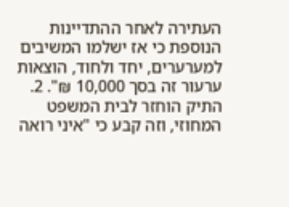העתירה לאחר ההתדיינות הנוספת כי אז ישלמו המשיבים למערערים, יחד ולחוד, הוצאות ערעור זה בסך 10,000 ₪". 2. התיק הוחזר לבית המשפט המחוזי, וזה קבע כי "איני רואה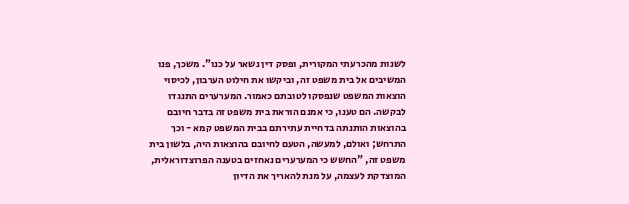לשנות מהכרעתי המקורית, ופסק דין נשאר על כנו". משכך, פנו המשיבים אל בית משפט זה, וביקשו את חילוט הערבון, לכיסוי הוצאות המשפט שנפסקו לטובתם כאמור. המערערים התנגדו לבקשה. הם טענו, כי אמנם הוראת בית משפט זה בדבר חיובם בהוצאות הותנתה בדחיית עתירתם בבית המשפט קמא - וכך התרחש; ואולם, למעשה, הטעם לחיובם בהוצאות היה, בלשון בית משפט זה, "החשש כי המערערים נאחזים בטענה הפרוצדוראלית, המוצדקת לעצמה, על מנת להאריך את הדיון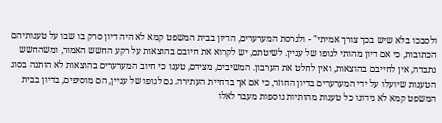ולסבכו בלא שיש בכך צורך אמיתי" - ולגרסת המערערים, הדיון בבית המשפט קמא לא היה דיון סרק בו שבו על טענותיהם הכתובות, כי אם דיון מהותי לגופו של עניין. לשיטתם, יש לקרוא את חיובם בהוצאות על רקע החשש האמור, ומשהחשש נתבדה, אין לחייבם בהוצאות, ואין לחלט את הערבון. המשיבים, מצידם, טענו כי חיוב המערערים בהוצאות לא הותנה בסוג הטענות שיועלו על ידי המערערים בדיון החוזר, כי אם אך בדחיית העתירה. גם לגופו של עניין, הם מוסיפים, בדיון בבית המשפט קמא לא נידונו כל טענות מהותיות נוספות מעבר לאלו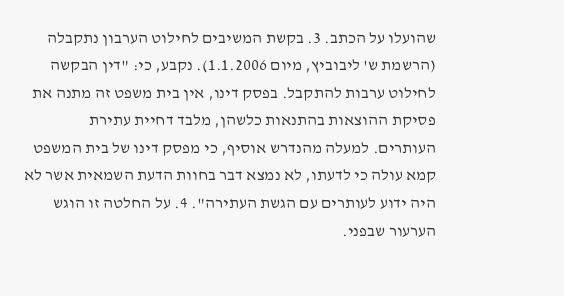שהועלו על הכתב. 3. בקשת המשיבים לחילוט הערבון נתקבלה (הרשמת ש' ליבוביץ, מיום 1.1.2006). נקבע, כי: "דין הבקשה לחילוט ערבות להתקבל. בפסק דינו, אין בית משפט זה מתנה את פסיקת ההוצאות בהתנאות כלשהן, מלבד דחיית עתירת העותרים. למעלה מהנדרש אוסיף, כי מפסק דינו של בית המשפט קמא עולה כי לדעתו, לא נמצא דבר בחוות הדעת השמאית אשר לא היה ידוע לעותרים עם הגשת העתירה". 4. על החלטה זו הוגש הערעור שבפני.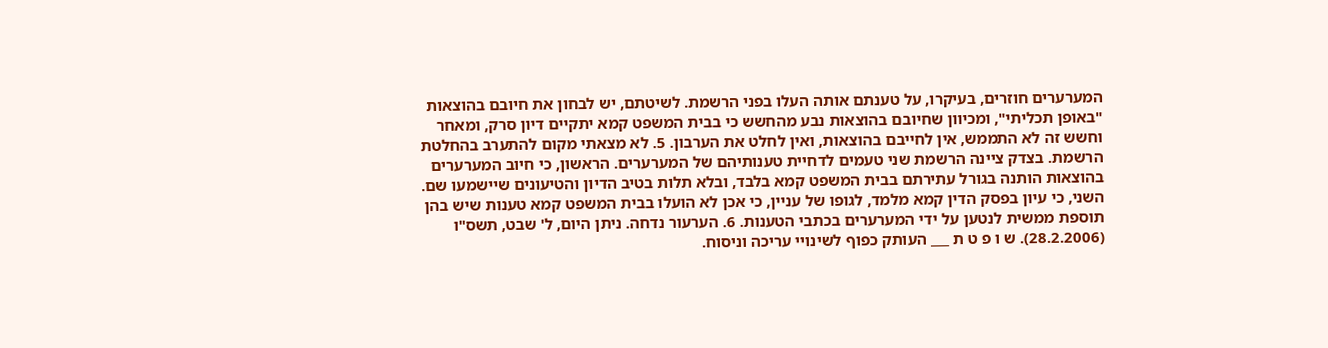המערערים חוזרים, בעיקרו, על טענתם אותה העלו בפני הרשמת. לשיטתם, יש לבחון את חיובם בהוצאות "באופן תכליתי", ומכיוון שחיובם בהוצאות נבע מהחשש כי בבית המשפט קמא יתקיים דיון סרק, ומאחר וחשש זה לא התממש, אין לחייבם בהוצאות, ואין לחלט את הערבון. 5. לא מצאתי מקום להתערב בהחלטת הרשמת. בצדק ציינה הרשמת שני טעמים לדחיית טענותיהם של המערערים. הראשון, כי חיוב המערערים בהוצאות הותנה בגורל עתירתם בבית המשפט קמא בלבד, ובלא תלות בטיב הדיון והטיעונים שיישמעו שם. השני, כי עיון בפסק הדין קמא מלמד, לגופו של עניין, כי אכן לא הועלו בבית המשפט קמא טענות שיש בהן תוספת ממשית לנטען על ידי המערערים בכתבי הטענות. 6. הערעור נדחה. ניתן היום, ל' שבט, תשס"ו (28.2.2006). ש ו פ ט ת ___ העותק כפוף לשינויי עריכה וניסוח.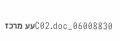06008830_C02.docעע מרכז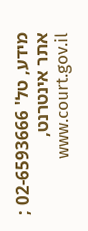מידע, טל' 02-6593666 ; אתר אינטרנט, www.court.gov.il